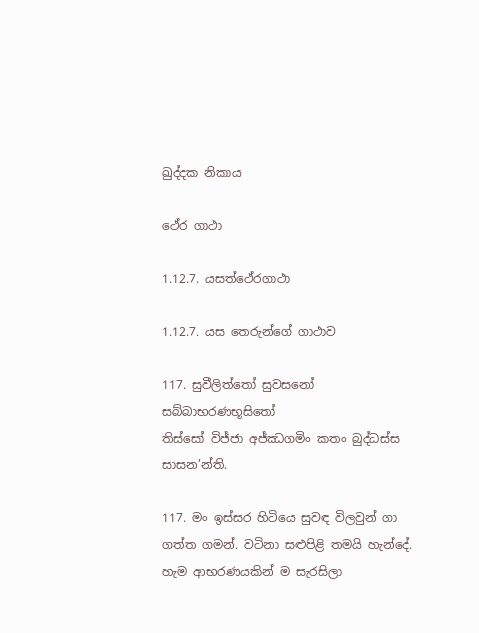ඛුද්දක නිකාය

ථේර ගාථා

1.12.7. යසත්ථේරගාථා

1.12.7. යස තෙරුන්ගේ ගාථාව

117. සුවීලිත්තෝ සුවසනෝ සබ්බාභරණභූසිතෝ
තිස්සෝ විජ්ජා අජ්ඣගමිං කතං බුද්ධස්ස සාසන’න්ති.

117. මං ඉස්සර හිටියෙ සුවඳ විලවුන් ගා ගත්ත ගමන්. වටිනා සළුපිළි තමයි හැන්දේ. හැම ආභරණයකින් ම සැරසිලා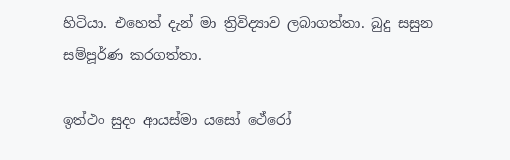හිටියා. එහෙත් දැන් මා ත්‍රිවිද්‍යාව ලබාගත්තා. බුදු සසුන සම්පූර්ණ කරගත්තා.

ඉත්ථං සුදං ආයස්මා යසෝ ථේරෝ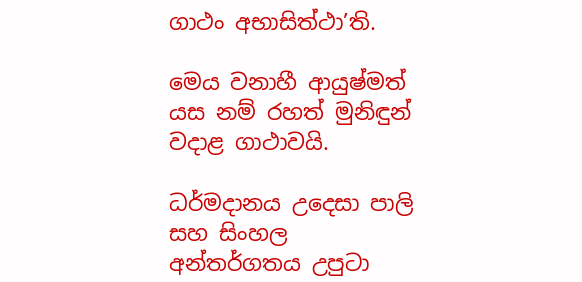ගාථං අභාසිත්ථා’ති.

මෙය වනාහී ආයුෂ්මත් යස නම් රහත් මුනිඳුන් වදාළ ගාථාවයි.

ධර්මදානය උදෙසා පාලි සහ සිංහල අන්තර්ගතය උපුටා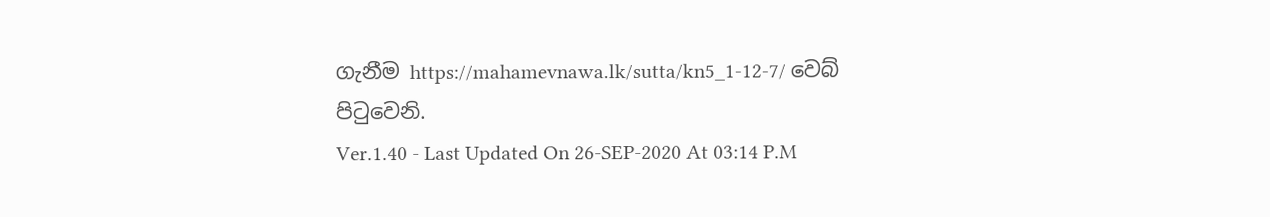ගැනීම https://mahamevnawa.lk/sutta/kn5_1-12-7/ වෙබ් පිටුවෙනි.
Ver.1.40 - Last Updated On 26-SEP-2020 At 03:14 P.M